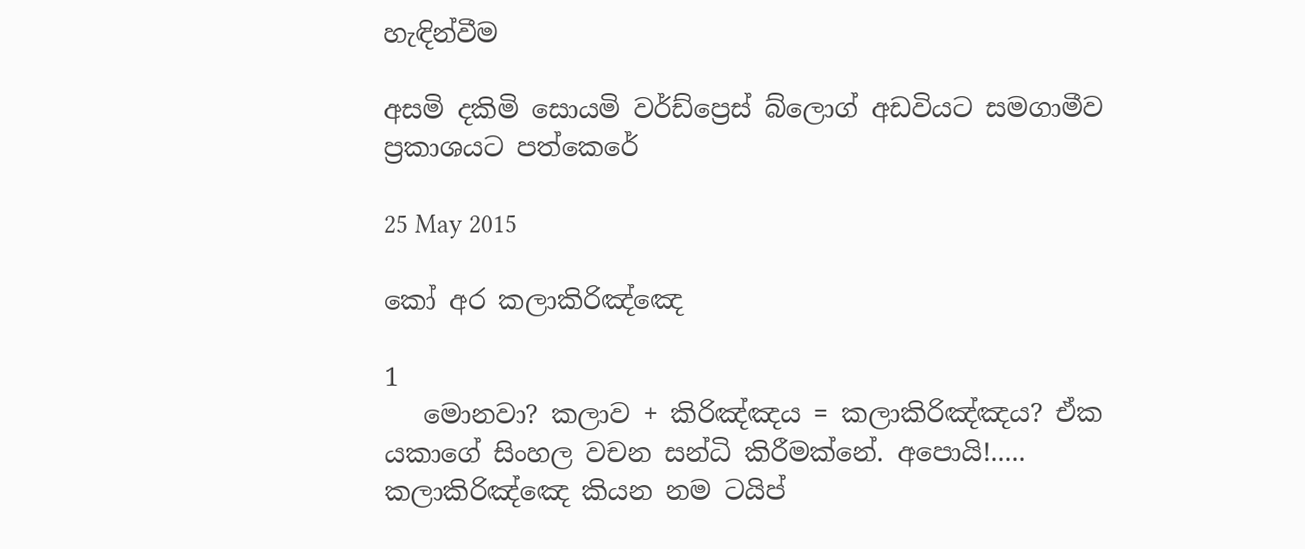හැඳින්වීම

අසමි දකිමි සොයමි වර්ඩ්ප්‍රෙස් බ්ලොග් අඩවියට සමගාමීව ප්‍රකාශයට පත්කෙරේ

25 May 2015

කෝ අර කලාකිරිඤ්ඤෙ

1
   මොනවා? කලාව + කිරිඤ්ඤය = කලාකිරිඤ්ඤය? ඒක යකාගේ සිංහල වචන සන්ධි කිරීමක්නේ. අපොයි!..... කලාකිරිඤ්ඤෙ කියන නම ටයිප්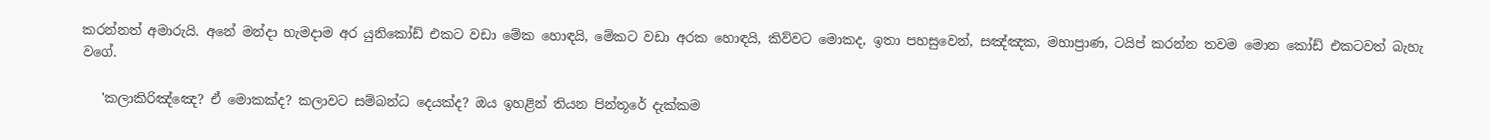කරන්නත් අමාරුයි. අනේ මන්දා හැමදාම අර යුනිකෝඩ් එකට වඩා මේක හොඳයි, මේකට වඩා අරක හොඳයි, කිව්වට මොකද, ඉතා පහසුවෙන්, සඤ්ඤක, මහාප්‍රාණ, ටයිප් කරන්න තවම මොන කෝඩ් එකටවත් බැහැ වගේ.

   'කලාකිරිඤ්ඤෙ? ඒ මොකක්ද? කලාවට සම්බන්ධ දෙයක්ද? ඔය ඉහළින් තියන පින්තූරේ දැක්කම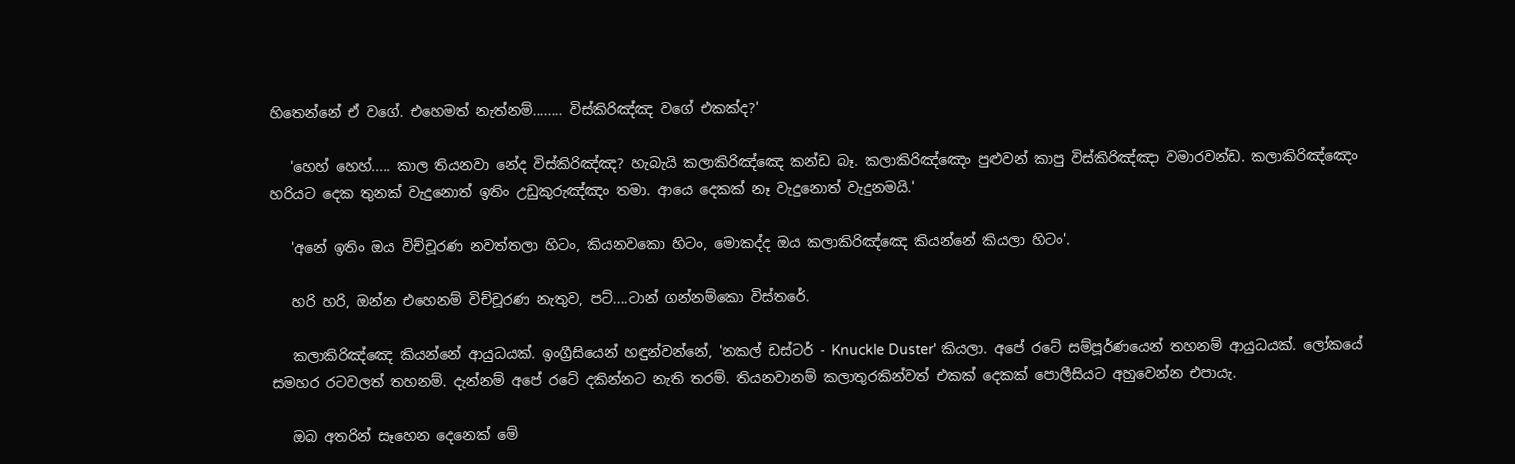හිතෙන්නේ ඒ වගේ. එහෙමත් නැත්නම්........ විස්කිරිඤ්ඤ වගේ එකක්ද?'

   'හෙහ් හෙහ්..... කාල තියනවා නේද විස්කිරිඤ්ඤ? හැබැයි කලාකිරිඤ්ඤෙ කන්ඩ බෑ. කලාකිරිඤ්ඤෙං පුළුවන් කාපු විස්කිරිඤ්ඤා වමාරවන්ඩ. කලාකිරිඤ්ඤෙං හරියට දෙක තුනක් වැදුනොත් ඉතිං උඩුකුරුඤ්ඤං තමා. ආයෙ දෙකක් නෑ වැදුනොත් වැදුනමයි.'

   'අනේ ඉතිං ඔය විච්චූරණ නවත්තලා හිටං, කියනවකො හිටං, මොකද්ද ඔය කලාකිරිඤ්ඤෙ කියන්නේ කියලා හිටං'.

   හරි හරි, ඔන්න එහෙනම් විච්චූරණ නැතුව, පට්....ටාන් ගන්නම්කො විස්තරේ.

   කලාකිරිඤ්ඤෙ කියන්නේ ආයුධයක්. ඉංග්‍රීසියෙන් හඳුන්වන්නේ, 'නකල් ඩස්ටර් - Knuckle Duster' කියලා. අපේ රටේ සම්පූර්ණයෙන් තහනම් ආයුධයක්. ලෝකයේ සමහර රටවලත් තහනම්. දැන්නම් අපේ රටේ දකින්නට නැති තරම්. තියනවානම් කලාතුරකින්වත් එකක් දෙකක් පොලීසියට අහුවෙන්න එපායැ.

   ඔබ අතරින් සෑහෙන දෙනෙක් මේ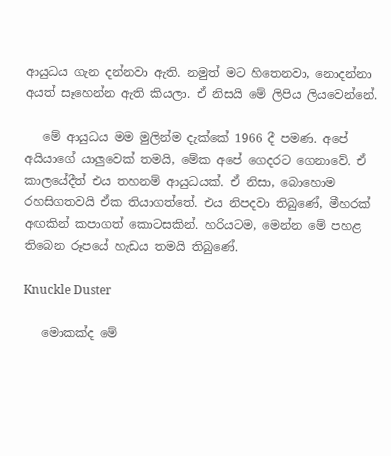ආයුධය ගැන දන්නවා ඇති. නමුත් මට හිතෙනවා, නොදන්නා අයත් සෑහෙන්න ඇති කියලා. ඒ නිසයි මේ ලිපිය ලියවෙන්නේ.

   මේ ආයුධය මම මුලින්ම දැක්කේ 1966 දී පමණ. අපේ අයියාගේ යාලුවෙක් තමයි, මේක අපේ ගෙදරට ගෙනාවේ. ඒ කාලයේදීත් එය තහනම් ආයුධයක්. ඒ නිසා, බොහොම රහසිගතවයි ඒක තියාගත්තේ. එය නිපදවා තිබුණේ, මීහරක් අඟකින් කපාගත් කොටසකින්. හරියටම, මෙන්න මේ පහළ තිබෙන රූපයේ හැඩය තමයි තිබුණේ.

Knuckle Duster

   මොකක්ද මේ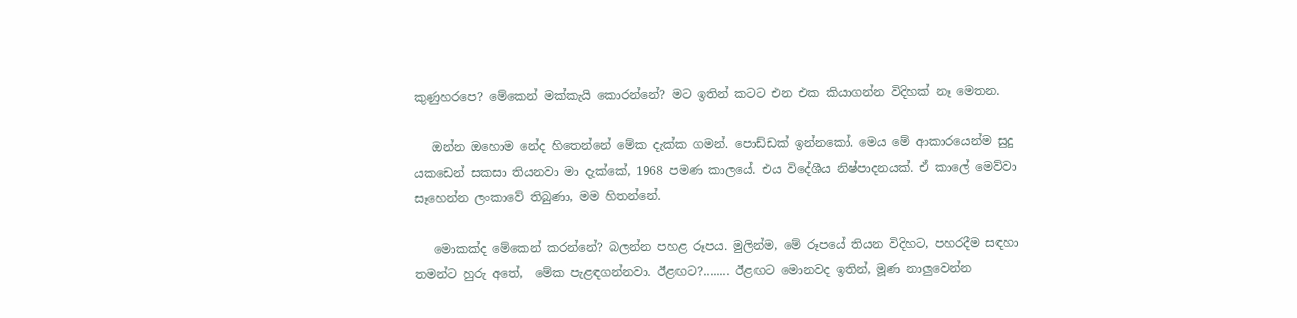කුණුහරපෙ? මේකෙන් මක්කැයි කොරන්නේ? මට ඉතින් කටට එන එක කියාගන්න විදිහක් නෑ මෙතන.

   ඔන්න ඔහොම නේද හිතෙන්නේ මේක දැක්ක ගමන්. පොඩ්ඩක් ඉන්නකෝ. මෙය මේ ආකාරයෙන්ම සුදු යකඩෙන් සකසා තියනවා මා දැක්කේ, 1968 පමණ කාලයේ. එය විදේශීය නිෂ්පාදනයක්. ඒ කාලේ මෙව්වා සෑහෙන්න ලංකාවේ තිබුණා, මම හිතන්නේ.

   මොකක්ද මේකෙන් කරන්නේ? බලන්න පහළ රූපය. මුලින්ම, මේ රූපයේ තියන විදිහට, පහරදීම සඳහා තමන්ට හුරු අතේ,  මේක පැළඳගන්නවා. ඊළඟට?........ ඊළඟට මොනවද ඉතින්, මූණ නාලුවෙන්න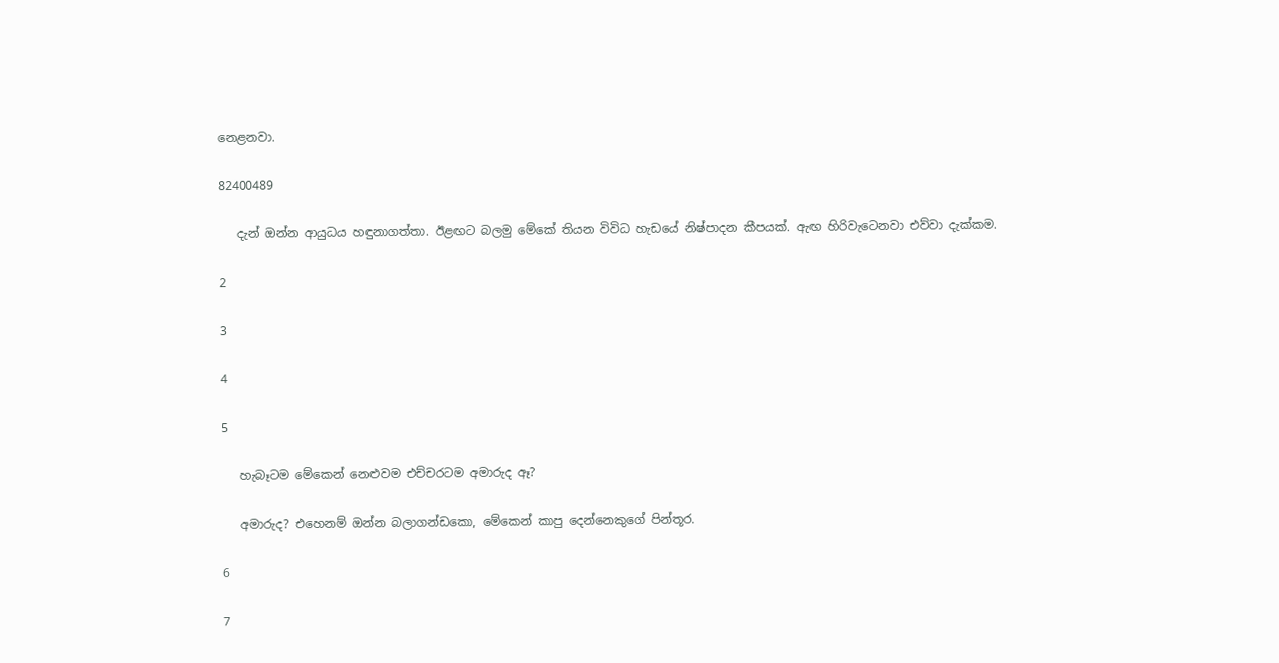නෙළනවා.

82400489

   දැන් ඔන්න ආයුධය හඳුනාගත්තා. ඊළඟට බලමු මේකේ තියන විවිධ හැඩයේ නිෂ්පාදන කීපයක්. ඇඟ හිරිවැටෙනවා එව්වා දැක්කම.

2

3

4

5

   හැබෑටම මේකෙන් නෙළුවම එච්චරටම අමාරුද ඈ?

   අමාරුද? එහෙනම් ඔන්න බලාගන්ඩකො, මේකෙන් කාපු දෙන්නෙකුගේ පින්තූර.

6

7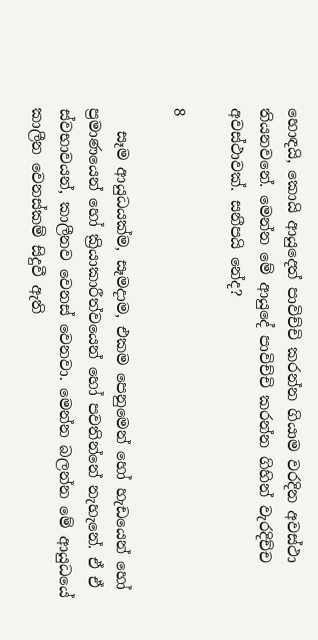හොඳයි, කොයි ආයුදෙත් පාවිච්චි කරන්න ගියාම වරදින අවස්ථා තියනවනේ. මෙන්න මේ ආයුදේ පාවිච්චි කරන්න ගිහින් වැරදිච්ච අවස්ථාවක්. සනීපයි නේද?

8

   සෑම ආයුධයක්ම, සෑමදාම, එකම පෙනුමෙන් හෝ හැඩයෙන් හෝ ප්‍රමාණයෙන් හෝ ක්‍රියාකාරීත්වයෙන් හෝ පවතින්නේ නැහැනේ. ඒ ඒ ස්වභාවයන්, කාලීනව වෙනස් වෙනවා. මෙන්න බලන්න මේ ආයුධයේ කාලීන වෙනස්කම් සිදුවී ඇති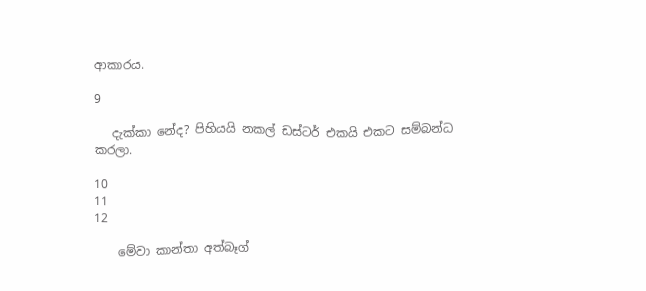ආකාරය.

9

   දැක්කා නේද? පිහියයි නකල් ඩස්ටර් එකයි එකට සම්බන්ධ කරලා.

10
11
12

    මේවා කාන්තා අත්බෑග්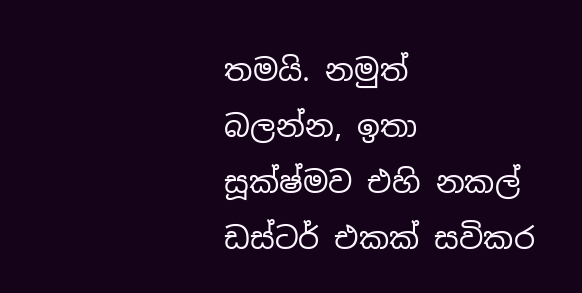තමයි. නමුත් බලන්න, ඉතා සූක්ෂ්මව එහි නකල් ඩස්ටර් එකක් සවිකර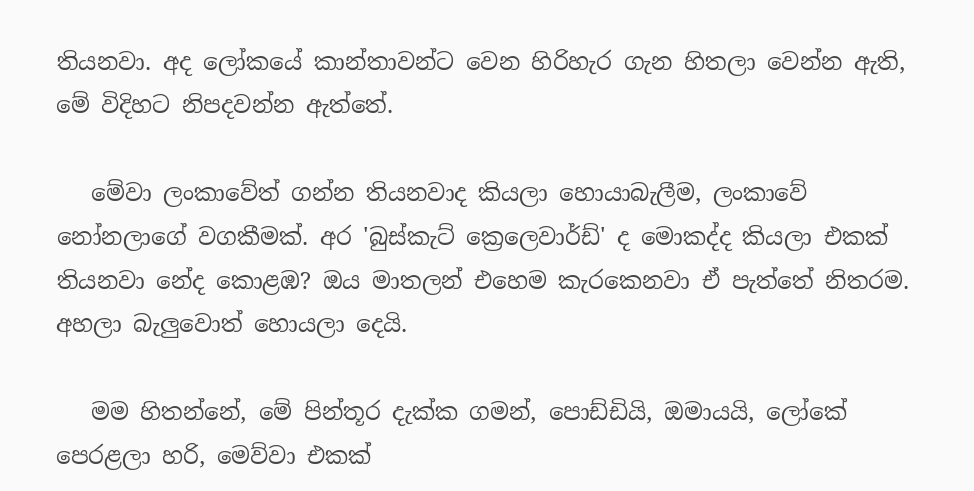තියනවා. අද ලෝකයේ කාන්තාවන්ට වෙන හිරිහැර ගැන හිතලා වෙන්න ඇති, මේ විදිහට නිපදවන්න ඇත්තේ.

   මේවා ලංකාවේත් ගන්න තියනවාද කියලා හොයාබැලීම, ලංකාවේ නෝනලාගේ වගකීමක්. අර 'බුස්කැට් ක්‍රෙලෙවාර්ඩ්' ද මොකද්ද කියලා එකක් තියනවා නේද කොළඹ? ඔය මාතලන් එහෙම කැරකෙනවා ඒ පැත්තේ නිතරම. අහලා බැලුවොත් හොයලා දෙයි.

   මම හිතන්නේ, මේ පින්තූර දැක්ක ගමන්, පොඩ්ඩියි, ඔමායයි, ලෝකේ පෙරළලා හරි, මෙව්වා එකක්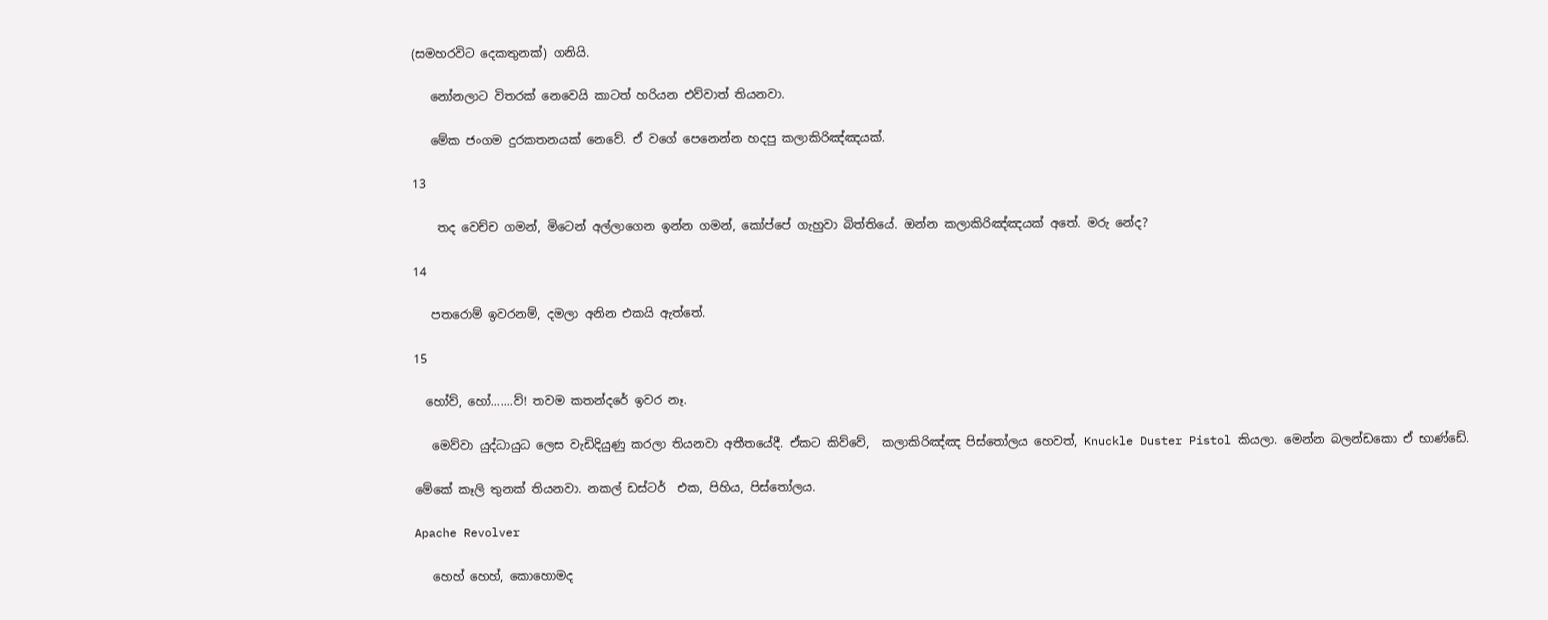(සමහරවිට දෙකතුනක්) ගනියි.

   නෝනලාට විතරක් නෙවෙයි කාටත් හරියන එව්වාත් තියනවා.

   මේක ජංගම දුරකතනයක් නෙවේ. ඒ වගේ පෙනෙන්න හදපු කලාකිරිඤ්ඤයක්.

13

    තද වෙච්ච ගමන්, මිටෙන් අල්ලාගෙන ඉන්න ගමන්, කෝප්පේ ගැහුවා බිත්තියේ. ඔන්න කලාකිරිඤ්ඤයක් අතේ. මරු නේද?

14

   පතරොම් ඉවරනම්, දමලා අනින එකයි ඇත්තේ.

15

  හෝව්, හෝ.......ව්! තවම කතන්දරේ ඉවර නෑ.

   මෙව්වා යුද්ධායුධ ලෙස වැඩිදියුණු කරලා තියනවා අතීතයේදී. ඒකට කිව්වේ,  කලාකිරිඤ්ඤ පිස්තෝලය හෙවත්, Knuckle Duster Pistol කියලා. මෙන්න බලන්ඩකො ඒ භාණ්ඩේ.

මේකේ කෑලි තුනක් තියනවා. නකල් ඩස්ටර්  එක, පිහිය, පිස්තෝලය.

Apache Revolver

   හෙහ් හෙහ්, කොහොමද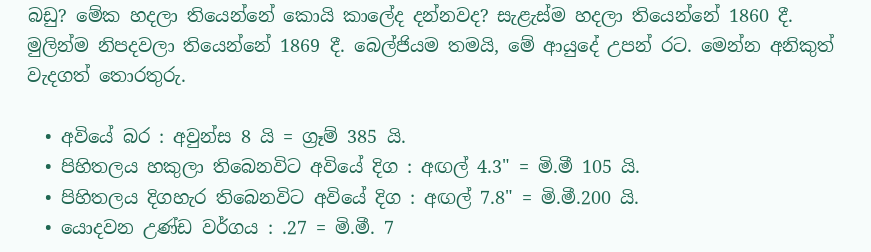බඩු? මේක හදලා තියෙන්නේ කොයි කාලේද දන්නවද? සැළැස්ම හදලා තියෙන්නේ 1860 දී. මුලින්ම නිපදවලා තියෙන්නේ 1869 දී. බෙල්ජියම තමයි, මේ ආයුදේ උපන් රට. මෙන්න අනිකුත් වැදගත් තොරතුරු.

  • අවියේ බර : අවුන්ස 8 යි = ග්‍රෑම් 385 යි.
  • පිහිතලය හකුලා තිබෙනවිට අවියේ දිග : අඟල් 4.3" = මි.මී 105 යි.
  • පිහිතලය දිගහැර තිබෙනවිට අවියේ දිග : අඟල් 7.8" = මි.මී.200 යි.
  • යොදවන උණ්ඩ වර්ගය : .27 = මි.මී. 7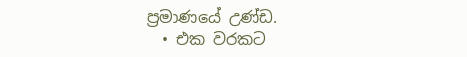ප්‍රමාණයේ උණ්ඩ.
  • එක වරකට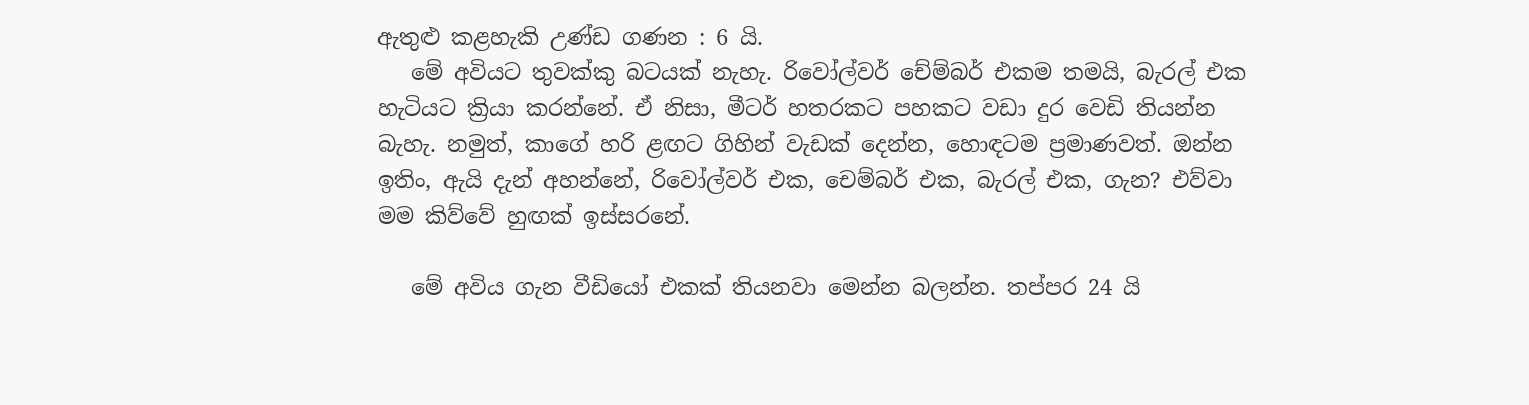ඇතුළු කළහැකි උණ්ඩ ගණන : 6 යි.
   මේ අවියට තුවක්කු බටයක් නැහැ. රිවෝල්වර් චේම්බර් එකම තමයි, බැරල් එක හැටියට ක්‍රියා කරන්නේ. ඒ නිසා, මීටර් හතරකට පහකට වඩා දුර වෙඩි තියන්න බැහැ. නමුත්, කාගේ හරි ළඟට ගිහින් වැඩක් දෙන්න, හොඳටම ප්‍රමාණවත්. ඔන්න ඉතිං, ඇයි දැන් අහන්නේ, රිවෝල්වර් එක, චෙම්බර් එක, බැරල් එක, ගැන? එව්වා මම කිව්වේ හුඟක් ඉස්සරනේ.

   මේ අවිය ගැන වීඩියෝ එකක් තියනවා මෙන්න බලන්න. තප්පර 24 යි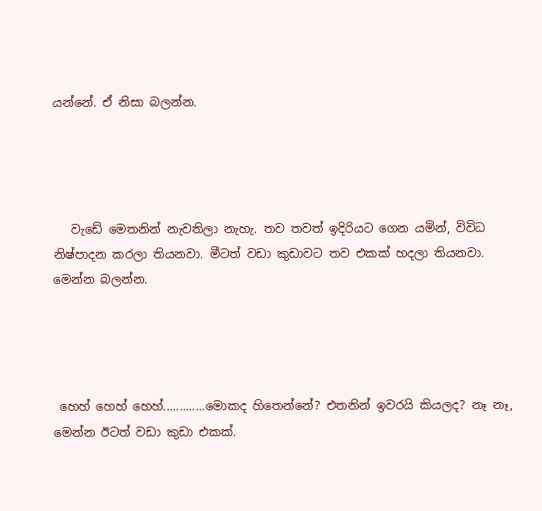යන්නේ. ඒ නිසා බලන්න.




   වැඩේ මෙතනින් නැවතිලා නැහැ. තව තවත් ඉදිරියට ගෙන යමින්, විවිධ නිෂ්පාදන කරලා තියනවා. මීටත් වඩා කුඩාවට තව එකක් හදලා තියනවා. මෙන්න බලන්න.




 හෙහ් හෙහ් හෙහ්.............මොකද හිතෙන්නේ? එතනින් ඉවරයි කියලද? නෑ නෑ, මෙන්න ඊටත් වඩා කුඩා එකක්.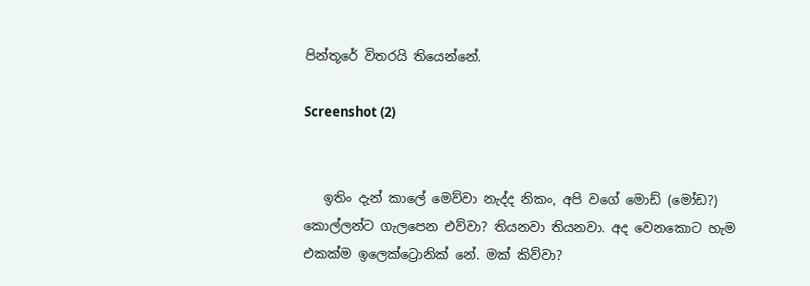පින්තූරේ විතරයි තියෙන්නේ.

Screenshot (2)


   ඉතිං දැන් කාලේ මෙව්වා නැද්ද නිකං, අපි වගේ මොඩ් (මෝඩ?) කොල්ලන්ට ගැලපෙන එව්වා? තියනවා තියනවා. අද වෙනකොට හැම එකක්ම ඉලෙක්ට්‍රොනික් නේ. මක් කිව්වා?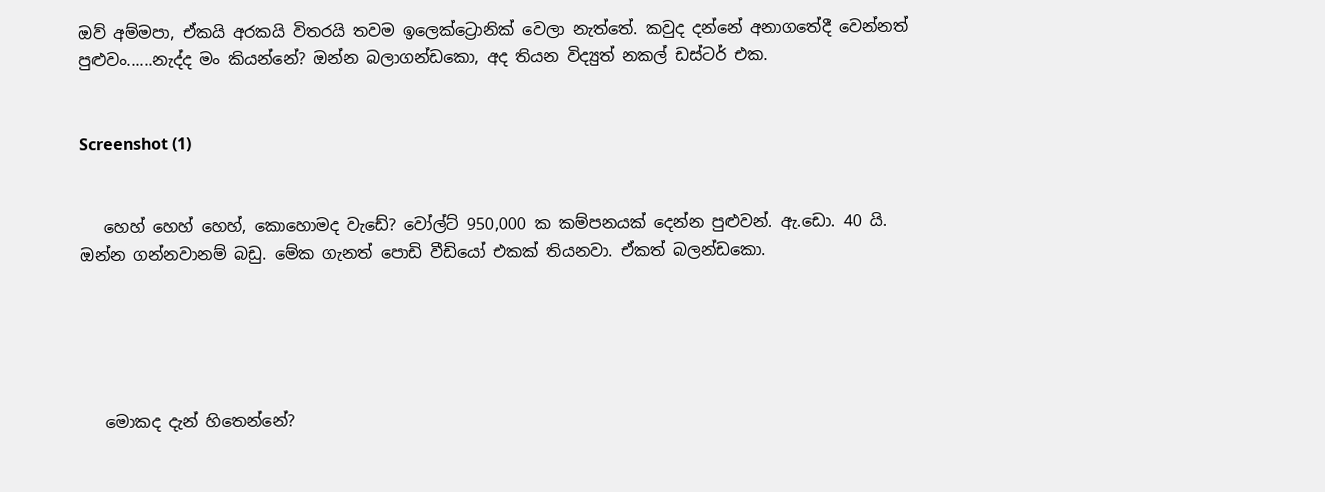ඔව් අම්මපා, ඒකයි අරකයි විතරයි තවම ඉලෙක්ට්‍රොනික් වෙලා නැත්තේ. කවුද දන්නේ අනාගතේදී වෙන්නත් පුළුවං......නැද්ද මං කියන්නේ? ඔන්න බලාගන්ඩකො, අද තියන විද්‍යුත් නකල් ඩස්ටර් එක.


Screenshot (1)


   හෙහ් හෙහ් හෙහ්, කොහොමද වැඩේ? වෝල්ට් 950,000 ක කම්පනයක් දෙන්න පුළුවන්. ඇ.ඩො. 40 යි. ඔන්න ගන්නවානම් බඩු. මේක ගැනත් පොඩි වීඩියෝ එකක් තියනවා. ඒකත් බලන්ඩකො.





   මොකද දැන් හිතෙන්නේ?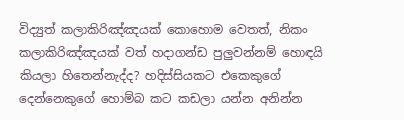විද්‍යුත් කලාකිරිඤ්ඤයක් කොහොම වෙතත්, නිකං කලාකිරිඤ්ඤයක් වත් හදාගන්ඩ පුලුවන්නම් හොඳයි කියලා හිතෙන්නැද්ද? හදිස්සියකට එකෙකුගේ දෙන්නෙකුගේ හොම්බ කට කඩලා යන්න අනින්න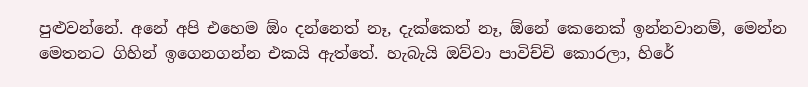පුළුවන්නේ. අනේ අපි එහෙම ඕං දන්නෙත් නෑ, දැක්කෙත් නෑ, ඕනේ කෙනෙක් ඉන්නවානම්, මෙන්න මෙතනට ගිහින් ඉගෙනගන්න එකයි ඇත්තේ. හැබැයි ඔව්වා පාවිච්චි කොරලා, හිරේ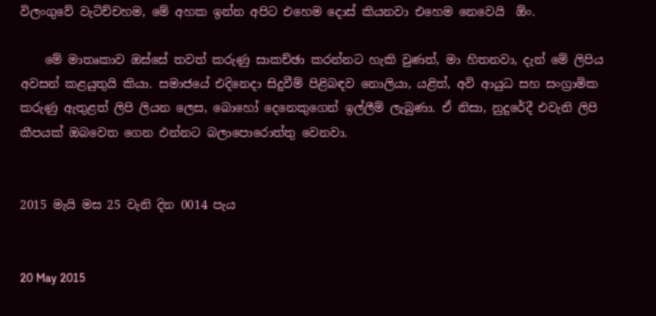විලංගුවේ වැටිච්චහම, මේ අහක ඉන්න අපිට එහෙම දොස් කියනවා එහෙම නෙවෙයි  ඕං.

    මේ මාතෘකාව ඔස්සේ තවත් කරුණු සාකච්ඡා කරන්නට හැකි වුණත්, මා හිතනවා, දැන් මේ ලිපිය අවසන් කළයුතුයි කියා. සමාජයේ එදිනෙදා සිදුවීම් පිළිබඳව නොලියා, යළිත්, අවි ආයුධ සහ සංග්‍රාමික කරුණු ඇතුළත් ලිපි ලියන ලෙස, බොහෝ දෙනෙකුගෙන් ඉල්ලීම් ලැබුණා. ඒ නිසා, නුදුරේදී එවැනි ලිපි කීපයක් ඔබවෙත ගෙන එන්නට බලාපොරොත්තු වෙනවා.


2015 මැයි මස 25 වැනි දින 0014 පැය


20 May 2015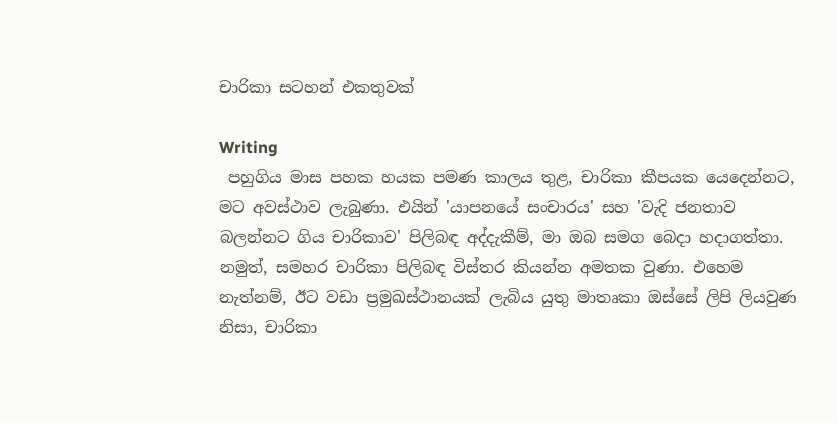චාරිකා සටහන් එකතුවක්

Writing
 පහුගිය මාස පහක හයක පමණ කාලය තුළ, චාරිකා කීපයක යෙදෙන්නට, මට අවස්ථාව ලැබුණා. එයින් 'යාපනයේ සංචාරය' සහ 'වැදි ජනතාව බලන්නට ගිය චාරිකාව' පිලිබඳ අද්දැකීම්, මා ඔබ සමග බෙදා හදාගත්තා. නමුත්, සමහර චාරිකා පිලිබඳ විස්තර කියන්න අමතක වුණා. එහෙම නැත්නම්, ඊට වඩා ප්‍රමුඛස්ථානයක් ලැබිය යුතු මාතෘකා ඔස්සේ ලිපි ලියවුණ නිසා, චාරිකා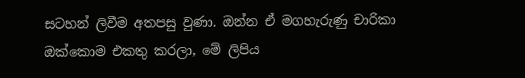සටහන් ලිවීම අතපසු වුණා. ඔන්න ඒ මගහැරුණු චාරිකා ඔක්කොම එකතු කරලා, මේ ලිපිය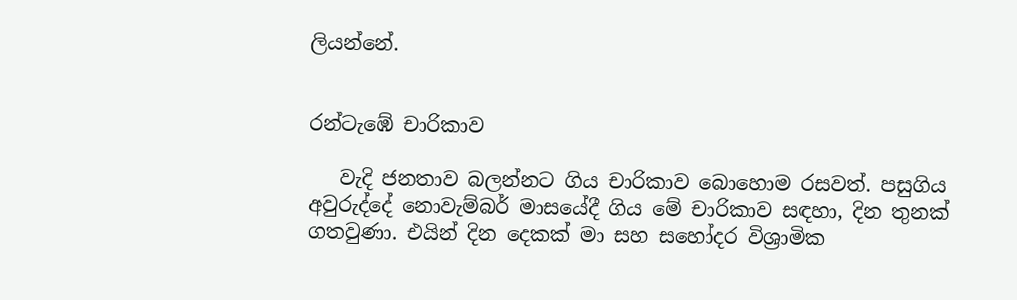ලියන්නේ.


රන්ටැඹේ චාරිකාව

   වැදි ජනතාව බලන්නට ගිය චාරිකාව බොහොම රසවත්. පසුගිය අවුරුද්දේ නොවැම්බර් මාසයේදී ගිය මේ චාරිකාව සඳහා, දින තුනක් ගතවුණා. එයින් දින දෙකක් මා සහ සහෝදර විශ්‍රාමික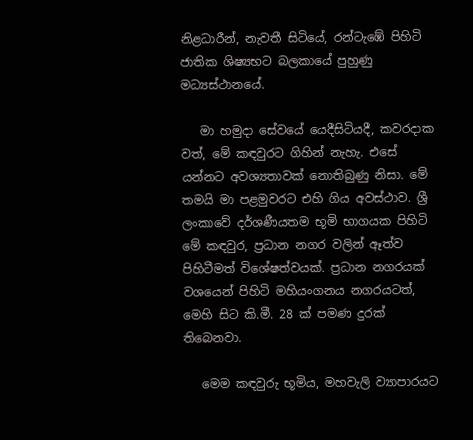නිළධාරීන්, නැවතී සිටියේ, රන්ටැඹේ පිහිටි ජාතික ශිෂ්‍යභට බලකායේ පුහුණු මධ්‍යස්ථානයේ.

   මා හමුදා සේවයේ යෙදීසිටියදී, කවරදාක වත්, මේ කඳවුරට ගිහින් නැහැ. එසේ යන්නට අවශ්‍යතාවක් නොතිබුණු නිසා. මේ තමයි මා පළමුවරට එහි ගිය අවස්ථාව. ශ්‍රී ලංකාවේ දර්ශණීයතම භූමි භාගයක පිහිටි මේ කඳවුර, ප්‍රධාන නගර වලින් ඈත්ව පිහිටීමත් විශේෂත්වයක්. ප්‍රධාන නගරයක් වශයෙන් පිහිටි මහියංගනය නගරයටත්, මෙහි සිට කි.මී. 28 ක් පමණ දුරක් තිබෙනවා.

   මෙම කඳවුරු භූමිය, මහවැලි ව්‍යාපාරයට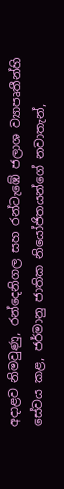අදාළව නිමවුණු, රන්දෙනිගල සහ රන්ටැඹේ ජලාශ ව්‍යාපෘතීන්හි සේවය කළ, ජර්මානු ජාතික නියෝජිතයන්ගේ නවාතැන්,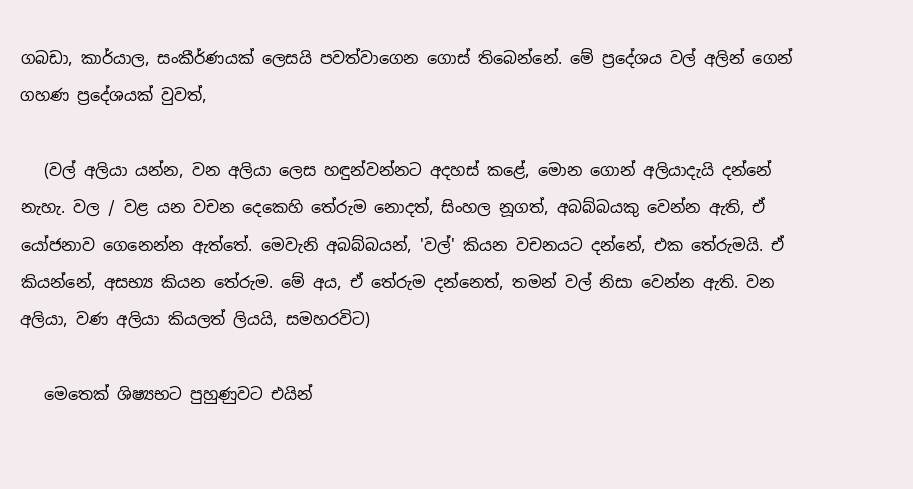ගබඩා, කාර්යාල, සංකීර්ණයක් ලෙසයි පවත්වාගෙන ගොස් තිබෙන්නේ. මේ ප්‍රදේශය වල් අලින් ගෙන් ගහණ ප්‍රදේශයක් වුවත්,

   (වල් අලියා යන්න, වන අලියා ලෙස හඳුන්වන්නට අදහස් කළේ, මොන ගොන් අලියාදැයි දන්නේ නැහැ. වල / වළ යන වචන දෙකෙහි තේරුම නොදත්, සිංහල නූගත්, අබබ්බයකු වෙන්න ඇති, ඒ යෝජනාව ගෙනෙන්න ඇත්තේ. මෙවැනි අබබ්බයන්, 'වල්' කියන වචනයට දන්නේ, එක තේරුමයි. ඒ කියන්නේ, අසභ්‍ය කියන තේරුම. මේ අය, ඒ තේරුම දන්නෙත්, තමන් වල් නිසා වෙන්න ඇති. වන අලියා, වණ අලියා කියලත් ලියයි, සමහරවිට)

   මෙතෙක් ශිෂ්‍යභට පුහුණුවට එයින්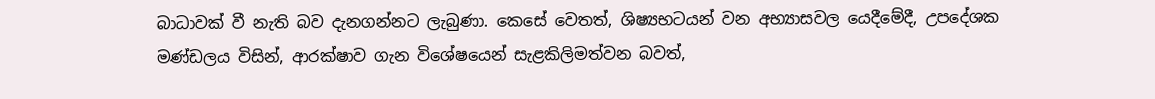බාධාවක් වී නැති බව දැනගන්නට ලැබුණා. කෙසේ වෙතත්, ශිෂ්‍යභටයන් වන අභ්‍යාසවල යෙදීමේදී, උපදේශක මණ්ඩලය විසින්, ආරක්ෂාව ගැන විශේෂයෙන් සැළකිලිමත්වන බවත්,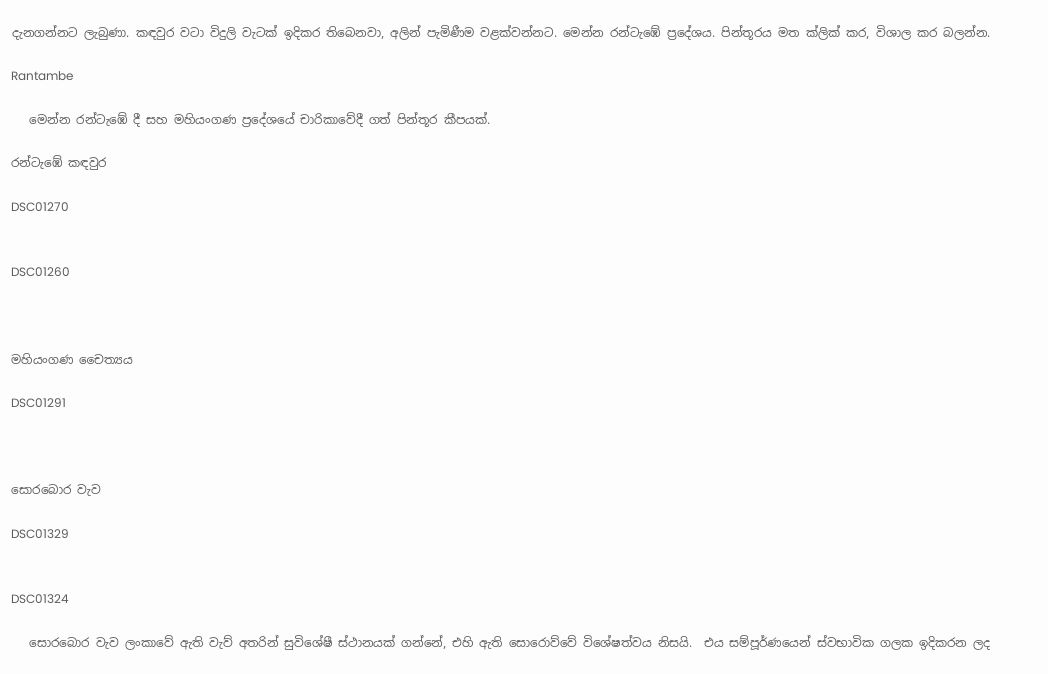දැනගන්නට ලැබුණා. කඳවුර වටා විදුලි වැටක් ඉදිකර තිබෙනවා, අලින් පැමිණීම වළක්වන්නට. මෙන්න රන්ටැඹේ ප්‍රදේශය. පින්තූරය මත ක්ලික් කර, විශාල කර බලන්න.

Rantambe

   මෙන්න රන්ටැඹේ දී සහ මහියංගණ ප්‍රදේශයේ චාරිකාවේදී ගත් පින්තූර කීපයක්.

රන්ටැඹේ කඳවුර

DSC01270


DSC01260



මහියංගණ චෛත්‍යය

DSC01291



සොරබොර වැව

DSC01329


DSC01324

   සොරබොර වැව ලංකාවේ ඇති වැව් අතරින් සුවිශේෂී ස්ථානයක් ගන්නේ, එහි ඇති සොරොව්වේ විශේෂත්වය නිසයි.  එය සම්පූර්ණයෙන් ස්වභාවික ගලක ඉදිකරන ලද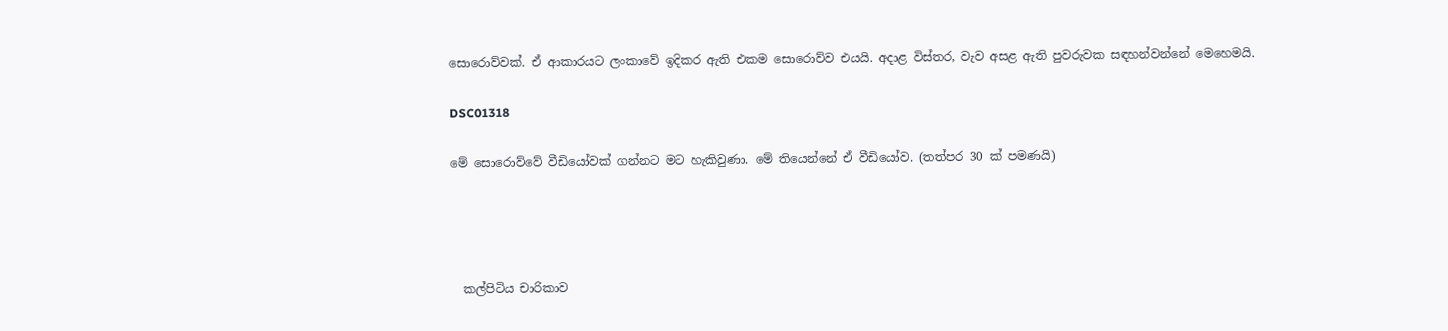සොරොව්වක්. ඒ ආකාරයට ලංකාවේ ඉදිකර ඇති එකම සොරොව්ව එයයි. අදාළ විස්තර, වැව අසළ ඇති පුවරුවක සඳහන්වන්නේ මෙහෙමයි.

DSC01318

මේ සොරොව්වේ වීඩියෝවක් ගන්නට මට හැකිවුණා. මේ තියෙන්නේ ඒ වීඩියෝව. (තත්පර 30 ක් පමණයි)




  කල්පිටිය චාරිකාව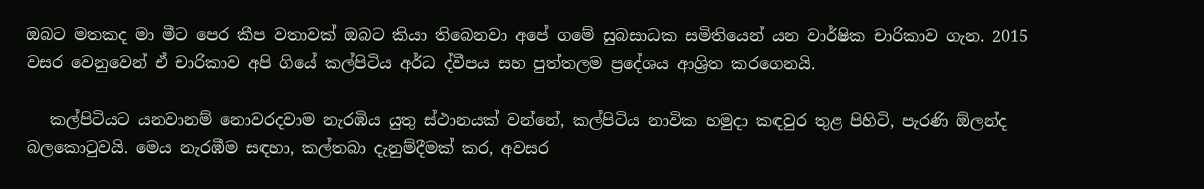ඔබට මතකද මා මීට පෙර කීප වතාවක් ඔබට කියා තිබෙනවා අපේ ගමේ සුබසාධක සමිතියෙන් යන වාර්ෂික චාරිකාව ගැන. 2015 වසර වෙනුවෙන් ඒ චාරිකාව අපි ගියේ කල්පිටිය අර්ධ ද්වීපය සහ පුත්තලම ප්‍රදේශය ආශ්‍රිත කරගෙනයි.

   කල්පිටියට යනවානම් නොවරදවාම නැරඹිය යුතු ස්ථානයක් වන්නේ, කල්පිටිය නාවික හමුදා කඳවුර තුළ පිහිටි, පැරණි ඕලන්ද බලකොටුවයි. මෙය නැරඹීම සඳහා, කල්තබා දැනුම්දීමක් කර, අවසර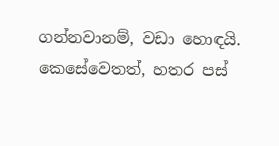ගන්නවානම්, වඩා හොඳයි. කෙසේවෙතත්, හතර පස්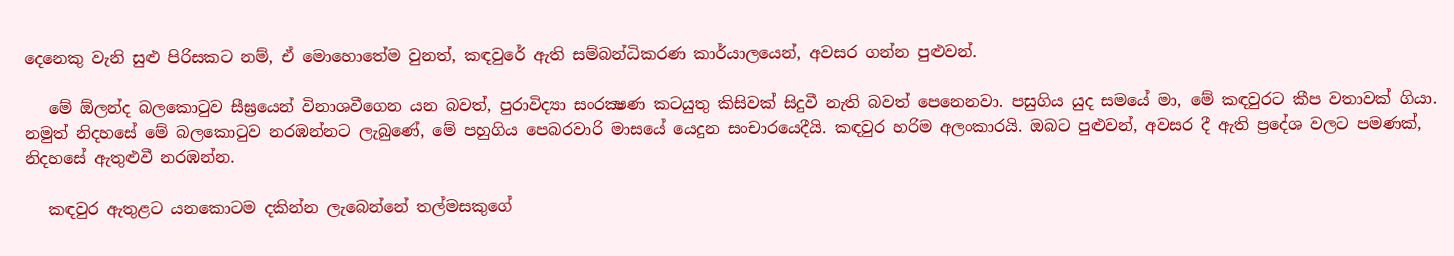දෙනෙකු වැනි සුළු පිරිසකට නම්, ඒ මොහොතේම වුනත්, කඳවුරේ ඇති සම්බන්ධිකරණ කාර්යාලයෙන්, අවසර ගන්න පුළුවන්.

   මේ ඕලන්ද බලකොටුව සීඝ්‍රයෙන් විනාශවීගෙන යන බවත්, පුරාවිද්‍යා සංරක්‍ෂණ කටයුතු කිසිවක් සිදුවී නැති බවත් පෙනෙනවා. පසුගිය යුද සමයේ මා, මේ කඳවුරට කීප වතාවක් ගියා. නමුත් නිදහසේ මේ බලකොටුව නරඹන්නට ලැබුණේ, මේ පහුගිය පෙබරවාරි මාසයේ යෙදුන සංචාරයෙදීයි. කඳවුර හරිම අලංකාරයි. ඔබට පුළුවන්, අවසර දී ඇති ප්‍රදේශ වලට පමණක්, නිදහසේ ඇතුළුවී නරඹන්න.

   කඳවුර ඇතුළට යනකොටම දකින්න ලැබෙන්නේ තල්මසකුගේ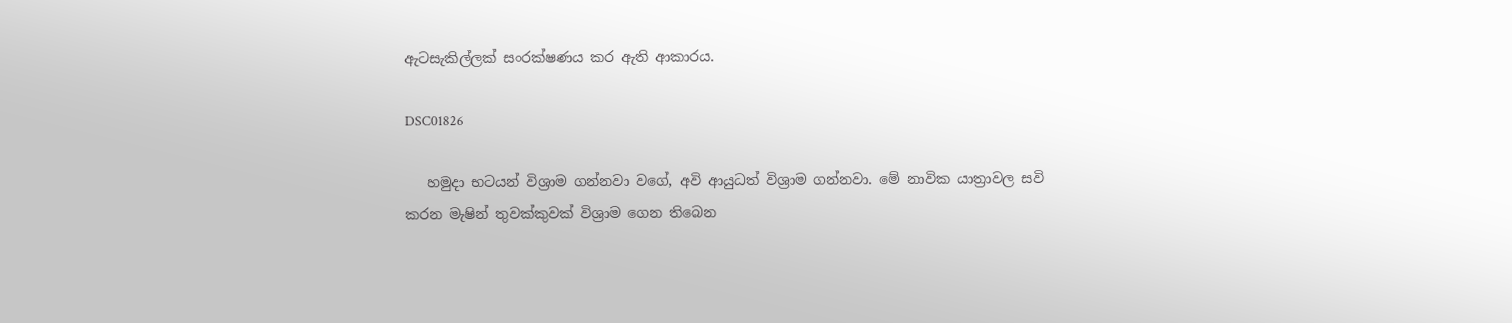ඇටසැකිල්ලක් සංරක්ෂණය කර ඇති ආකාරය.

DSC01826

   හමුදා භටයන් විශ්‍රාම ගන්නවා වගේ, අවි ආයුධත් විශ්‍රාම ගන්නවා. මේ නාවික යාත්‍රාවල සවි කරන මැෂින් තුවක්කුවක් විශ්‍රාම ගෙන තිබෙන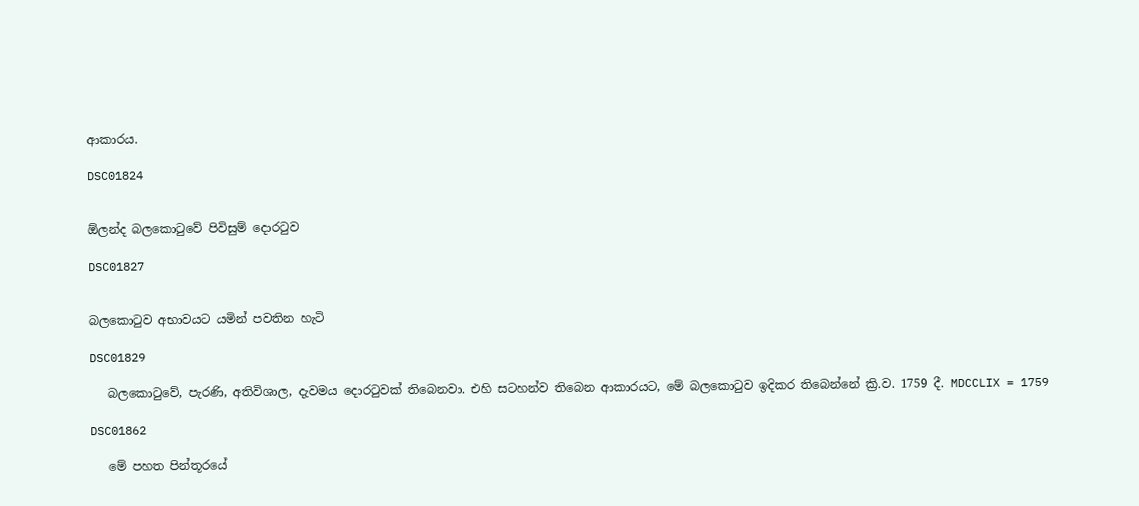ආකාරය.

DSC01824


ඕලන්ද බලකොටුවේ පිවිසුම් දොරටුව

DSC01827


බලකොටුව අභාවයට යමින් පවතින හැටි

DSC01829

   බලකොටුවේ, පැරණි, අතිවිශාල, දැවමය දොරටුවක් තිබෙනවා. එහි සටහන්ව තිබෙන ආකාරයට, මේ බලකොටුව ඉදිකර තිබෙන්නේ ක්‍රි.ව. 1759 දී. MDCCLIX = 1759

DSC01862

   මේ පහත පින්තූරයේ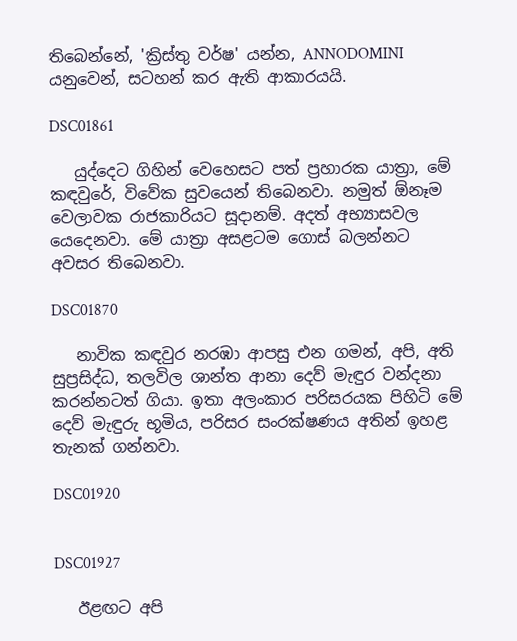තිබෙන්නේ, 'ක්‍රිස්තු වර්ෂ' යන්න, ANNODOMINI යනුවෙන්, සටහන් කර ඇති ආකාරයයි.

DSC01861

   යුද්දෙට ගිහින් වෙහෙසට පත් ප්‍රහාරක යාත්‍රා, මේ කඳවුරේ, විවේක සුවයෙන් තිබෙනවා. නමුත් ඕනෑම වෙලාවක රාජකාරියට සූදානම්. අදත් අභ්‍යාසවල යෙදෙනවා. මේ යාත්‍රා අසළටම ගොස් බලන්නට අවසර තිබෙනවා.

DSC01870

   නාවික කඳවුර නරඹා ආපසු එන ගමන්, අපි, අති සුප්‍රසිද්ධ, තලවිල ශාන්ත ආනා දෙව් මැඳුර වන්දනා කරන්නටත් ගියා. ඉතා අලංකාර පරිසරයක පිහිටි මේ දෙව් මැඳුරු භූමිය, පරිසර සංරක්ෂණය අතින් ඉහළ තැනක් ගන්නවා.

DSC01920


DSC01927

   ඊළඟට අපි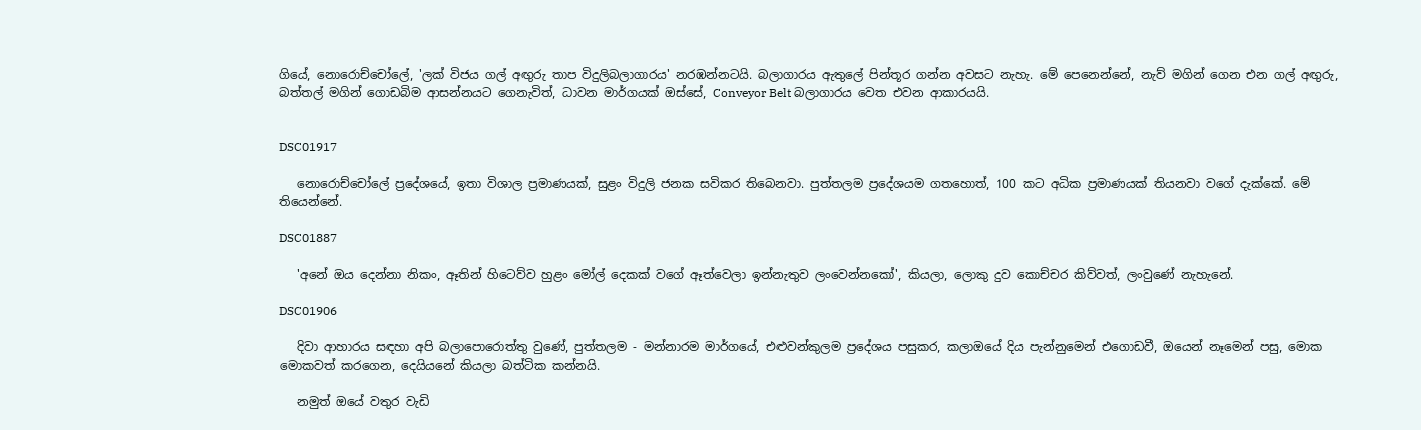ගියේ, නොරොච්චෝලේ, 'ලක් විජය ගල් අඟුරු තාප විදුලිබලාගාරය' නරඹන්නටයි. බලාගාරය ඇතුලේ පින්තූර ගන්න අවසට නැහැ. මේ පෙනෙන්නේ, නැව් මගින් ගෙන එන ගල් අඟුරු, බත්තල් මගින් ගොඩබිම ආසන්නයට ගෙනැවිත්, ධාවන මාර්ගයක් ඔස්සේ, Conveyor Belt බලාගාරය වෙත එවන ආකාරයයි.


DSC01917

   නොරොච්චෝලේ ප්‍රදේශයේ, ඉතා විශාල ප්‍රමාණයක්, සුළං විදුලි ජනක සවිකර තිබෙනවා. පුත්තලම ප්‍රදේශයම ගතහොත්, 100 කට අධික ප්‍රමාණයක් තියනවා වගේ දැක්කේ. මේ තියෙන්නේ.

DSC01887

   'අනේ ඔය දෙන්නා නිකං, ඈතින් හිටෙව්ව හුළං මෝල් දෙකක් වගේ ඈත්වෙලා ඉන්නැතුව ලංවෙන්නකෝ', කියලා, ලොකු දුව කොච්චර කිව්වත්, ලංවුණේ නැහැනේ.

DSC01906

   දිවා ආහාරය සඳහා අපි බලාපොරොත්තු වුණේ, පුත්තලම - මන්නාරම මාර්ගයේ, එළුවන්කුලම ප්‍රදේශය පසුකර, කලාඔයේ දිය පැන්නුමෙන් එගොඩවී, ඔයෙන් නෑමෙන් පසු, මොක මොකවත් කරගෙන, දෙයියනේ කියලා බත්ටික කන්නයි.

   නමුත් ඔයේ වතුර වැඩි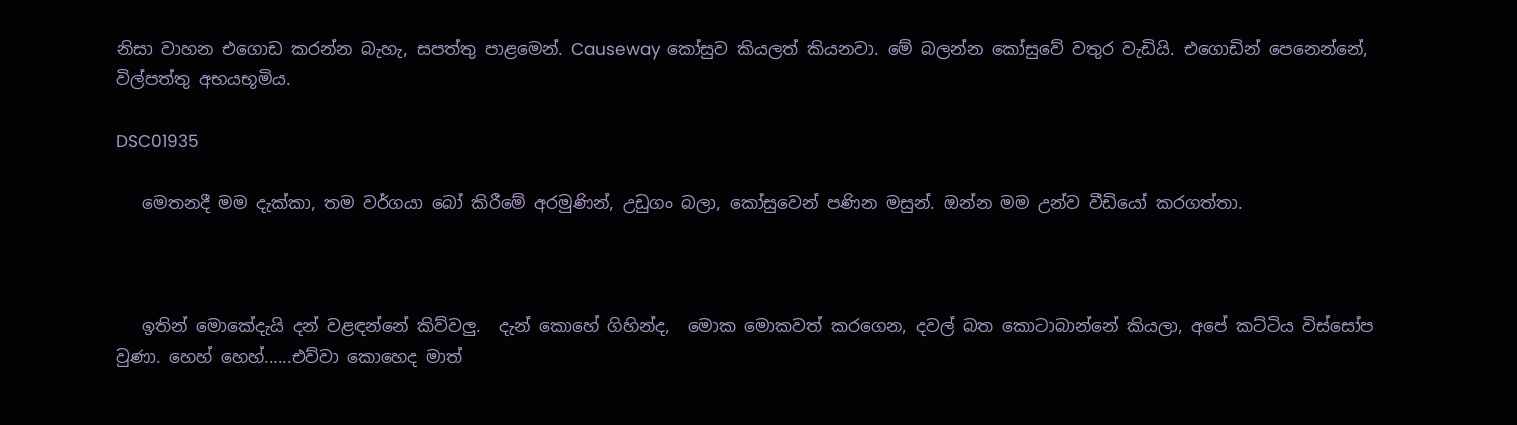නිසා වාහන එගොඩ කරන්න බැහැ, සපත්තු පාළමෙන්. Causeway කෝසුව කියලත් කියනවා. මේ බලන්න කෝසුවේ වතුර වැඩියි. එගොඩින් පෙනෙන්නේ, විල්පත්තු අභයභූමිය.

DSC01935

   මෙතනදී මම දැක්කා, තම වර්ගයා බෝ කිරීමේ අරමුණින්, උඩුගං බලා, කෝසුවෙන් පණින මසුන්. ඔන්න මම උන්ව වීඩියෝ කරගත්තා.



   ඉතින් මොකේදැයි දන් වළඳන්නේ කිව්වලු.  දැන් කොහේ ගිහින්ද,  මොක මොකවත් කරගෙන, දවල් බත කොටාබාන්නේ කියලා, අපේ කට්ටිය විස්සෝප වුණා. හෙහ් හෙහ්......එව්වා කොහෙද මාත්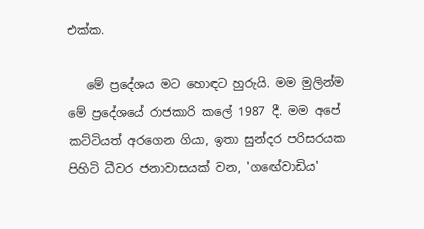එක්ක.

   මේ ප්‍රදේශය මට හොඳට හුරුයි. මම මුලින්ම මේ ප්‍රදේශයේ රාජකාරි කලේ 1987 දී. මම අපේ කට්ටියත් අරගෙන ගියා, ඉතා සුන්දර පරිසරයක පිහිටි ධීවර ජනාවාසයක් වන, 'ගඟේවාඩිය'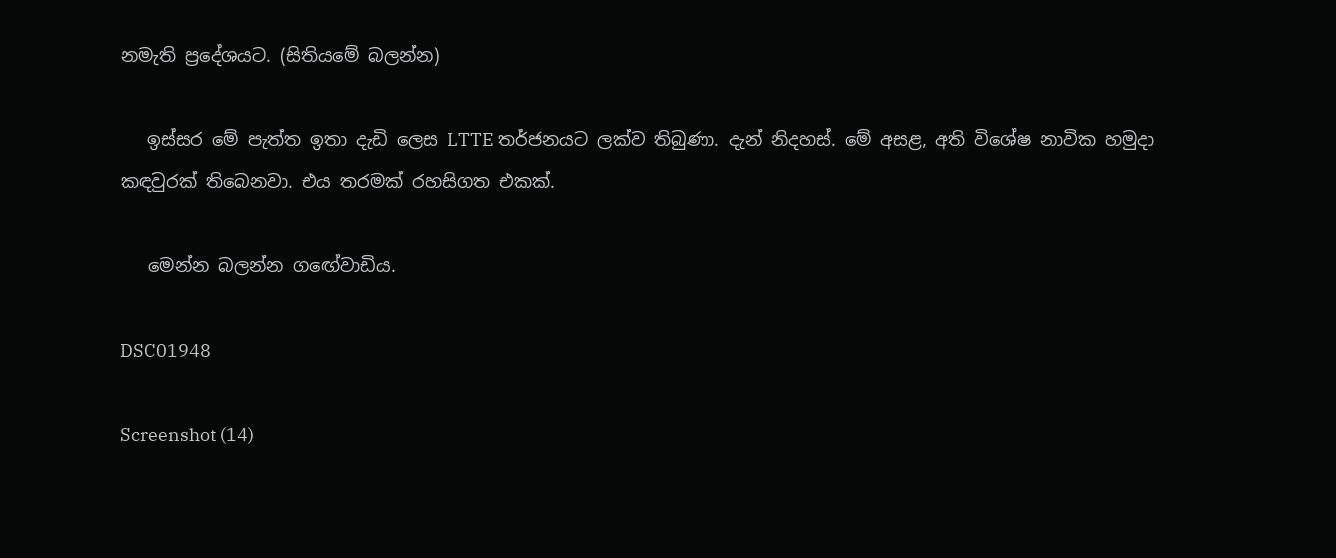නමැති ප්‍රදේශයට. (සිතියමේ බලන්න)

   ඉස්සර මේ පැත්ත ඉතා දැඩි ලෙස LTTE තර්ජනයට ලක්ව තිබුණා. දැන් නිදහස්. මේ අසළ, අති විශේෂ නාවික හමුදා කඳවුරක් තිබෙනවා. එය තරමක් රහසිගත එකක්.

   මෙන්න බලන්න ගඟේවාඩිය.

DSC01948

Screenshot (14)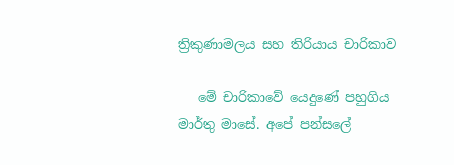ත්‍රිකුණාමලය සහ තිරියාය චාරිකාව

   මේ චාරිකාවේ යෙදුණේ පහුගිය මාර්තු මාසේ. අපේ පන්සලේ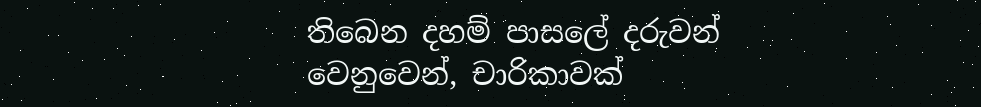තිබෙන දහම් පාසලේ දරුවන් වෙනුවෙන්, චාරිකාවක්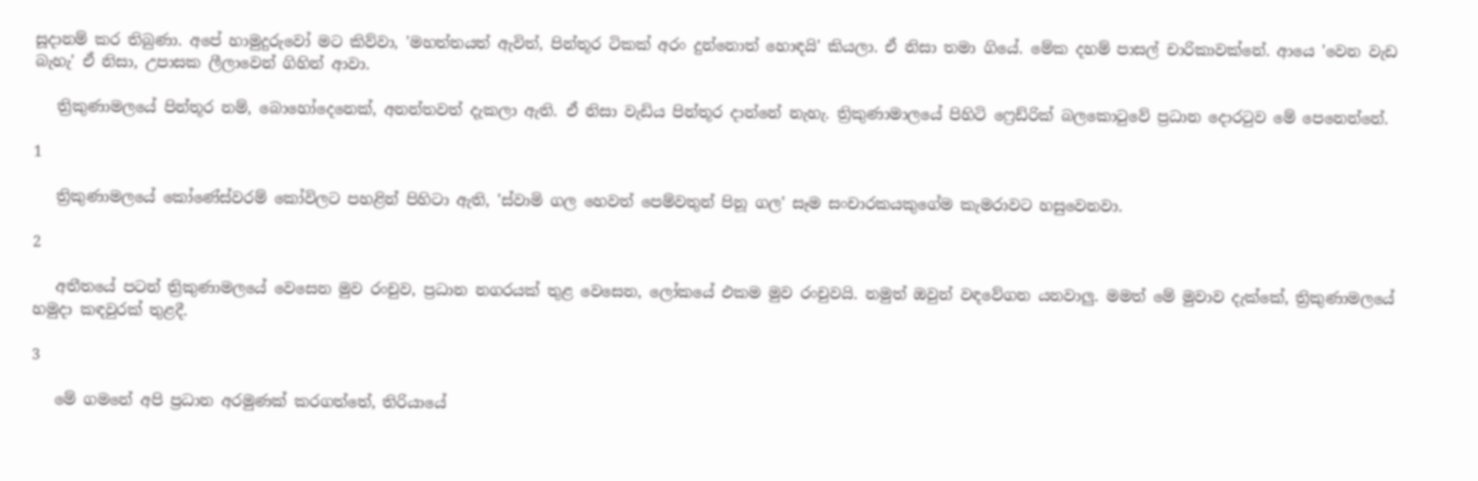සූදානම් කර තිබුණා. අපේ හාමුදුරුවෝ මට කිව්වා, 'මහත්තයත් ඇවිත්, පින්තූර ටිකක් අරං දුන්නොත් හොඳයි' කියලා. ඒ නිසා තමා ගියේ. මේක දහම් පාසල් චාරිකාවක්නේ. ආයෙ 'වෙන වැඩ බැහැ' ඒ නිසා, උපාසක ලීලාවෙන් ගිහින් ආවා.

   ත්‍රිකුණාමලයේ පින්තූර නම්, බොහෝදෙනෙක්, අනන්තවත් දැකලා ඇති. ඒ නිසා වැඩිය පින්තූර දාන්නේ නැහැ. ත්‍රිකුණාමාලයේ පිහිටි ෆ්‍රෙඩ්රික් බලකොටුවේ ප්‍රධාන දොරටුව මේ පෙනෙන්නේ.

1

   ත්‍රිකුණාමලයේ කෝණේස්වරම් කෝවිලට පහළින් පිහිටා ඇති, 'ස්වාමි ගල හෙවත් පෙම්වතුන් පිනූ ගල' සෑම සංචාරකයකුගේම කැමරාවට හසුවෙනවා.

2

   අතීතයේ පටන් ත්‍රිකුණාමලයේ වෙසෙන මුව රංචුව, ප්‍රධාන නගරයක් තුළ වෙසෙන, ලෝකයේ එකම මුව රංචුවයි. නමුත් ඔවුන් වඳවේගන යනවාලු. මමත් මේ මුවාව දැක්කේ, ත්‍රිකුණාමලයේ හමුදා කඳවුරක් තුළදී.

3

   මේ ගමනේ අපි ප්‍රධාන අරමුණක් කරගත්තේ, තිරියායේ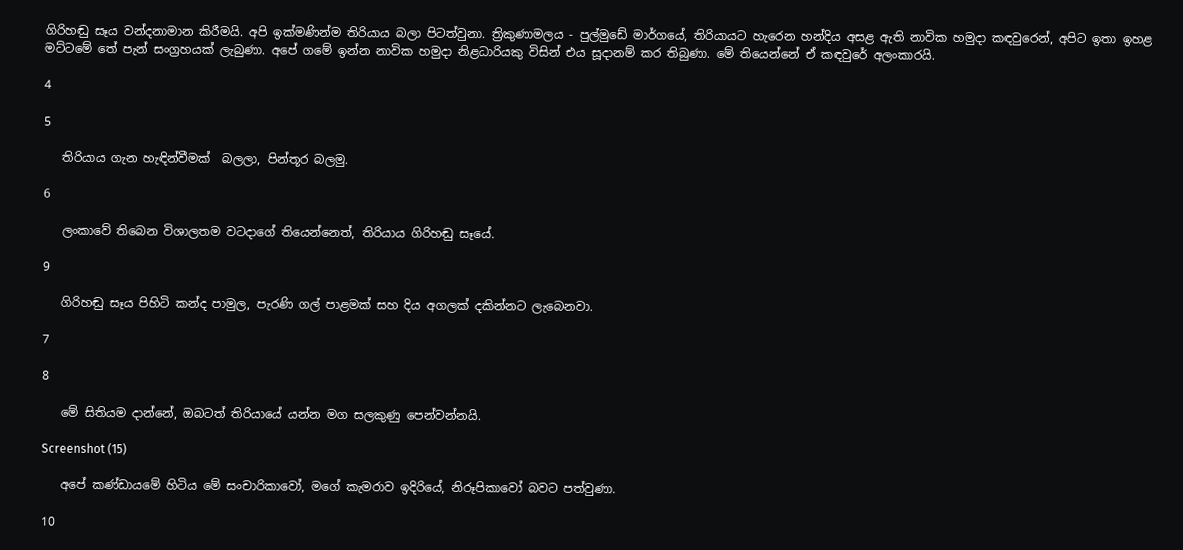ගිරිහඬු සෑය වන්දනාමාන කිරීමයි. අපි ඉක්මණින්ම තිරියාය බලා පිටත්වුනා. ත්‍රිකුණාමලය - පුල්මුඩේ මාර්ගයේ, තිරියායට හැරෙන හන්දිය අසළ ඇති නාවික හමුදා කඳවුරෙන්, අපිට ඉතා ඉහළ මට්ටමේ තේ පැන් සංග්‍රහයක් ලැබුණා. අපේ ගමේ ඉන්න නාවික හමුදා නිළධාරියකු විසින් එය සූදානම් කර තිබුණා. මේ තියෙන්නේ ඒ කඳවුරේ අලංකාරයි.

4

5

   තිරියාය ගැන හැඳින්වීමක්  බලලා, පින්තූර බලමු.

6

   ලංකාවේ තිබෙන විශාලතම වටදාගේ තියෙන්නෙත්, තිරියාය ගිරිහඬු සෑයේ.

9

   ගිරිහඬු සෑය පිහිටි කන්ද පාමුල, පැරණි ගල් පාළමක් සහ දිය අගලක් දකින්නට ලැබෙනවා.

7

8

   මේ සිතියම දාන්නේ, ඔබටත් තිරියායේ යන්න මග සලකුණු පෙන්වන්නයි.

Screenshot (15)

   අපේ කණ්ඩායමේ හිටිය මේ සංචාරිකාවෝ, මගේ කැමරාව ඉදිරියේ, නිරූපිකාවෝ බවට පත්වුණා.

10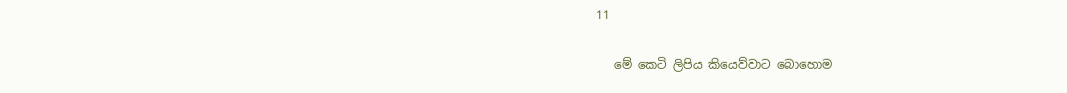11

   මේ කෙටි ලිපිය කියෙව්වාට බොහොම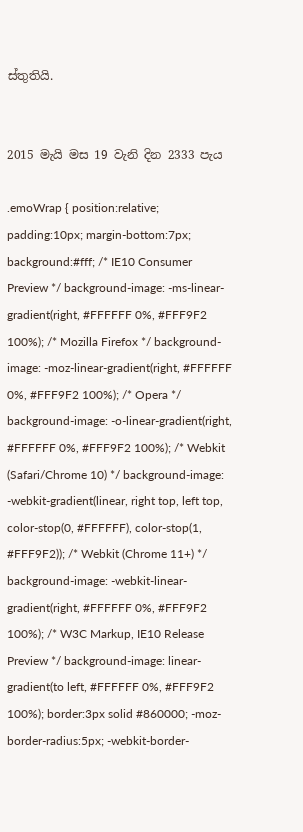ස්තුතියි.


2015 මැයි මස 19 වැනි දින 2333 පැය

.emoWrap { position:relative; padding:10px; margin-bottom:7px; background:#fff; /* IE10 Consumer Preview */ background-image: -ms-linear-gradient(right, #FFFFFF 0%, #FFF9F2 100%); /* Mozilla Firefox */ background-image: -moz-linear-gradient(right, #FFFFFF 0%, #FFF9F2 100%); /* Opera */ background-image: -o-linear-gradient(right, #FFFFFF 0%, #FFF9F2 100%); /* Webkit (Safari/Chrome 10) */ background-image: -webkit-gradient(linear, right top, left top, color-stop(0, #FFFFFF), color-stop(1, #FFF9F2)); /* Webkit (Chrome 11+) */ background-image: -webkit-linear-gradient(right, #FFFFFF 0%, #FFF9F2 100%); /* W3C Markup, IE10 Release Preview */ background-image: linear-gradient(to left, #FFFFFF 0%, #FFF9F2 100%); border:3px solid #860000; -moz-border-radius:5px; -webkit-border-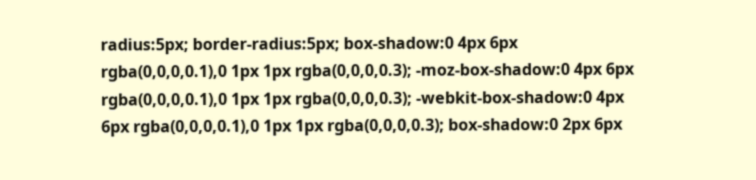radius:5px; border-radius:5px; box-shadow:0 4px 6px rgba(0,0,0,0.1),0 1px 1px rgba(0,0,0,0.3); -moz-box-shadow:0 4px 6px rgba(0,0,0,0.1),0 1px 1px rgba(0,0,0,0.3); -webkit-box-shadow:0 4px 6px rgba(0,0,0,0.1),0 1px 1px rgba(0,0,0,0.3); box-shadow:0 2px 6px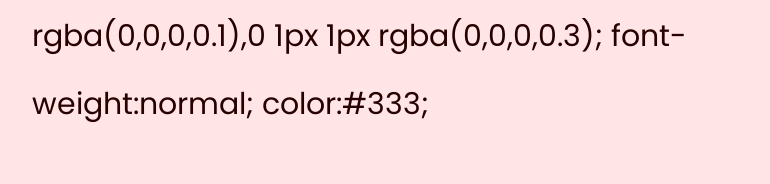rgba(0,0,0,0.1),0 1px 1px rgba(0,0,0,0.3); font-weight:normal; color:#333;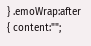} .emoWrap:after { content:"";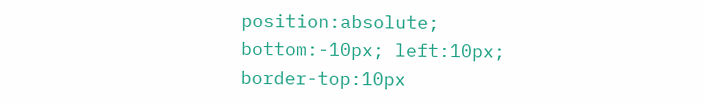position:absolute; bottom:-10px; left:10px; border-top:10px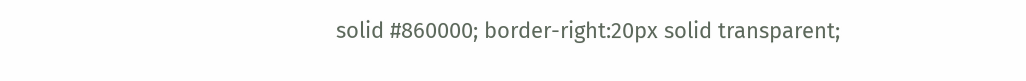solid #860000; border-right:20px solid transparent;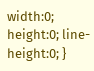width:0; height:0; line-height:0; }